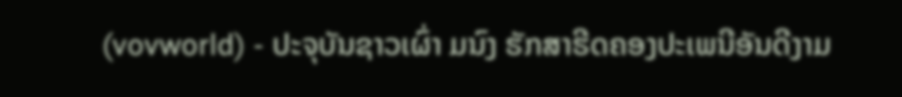(vovworld) - ປະຈຸບັນຊາວເຜົ່າ ມນົງ ຮັກສາຮີດຄອງປະເພນີອັນດີງາມ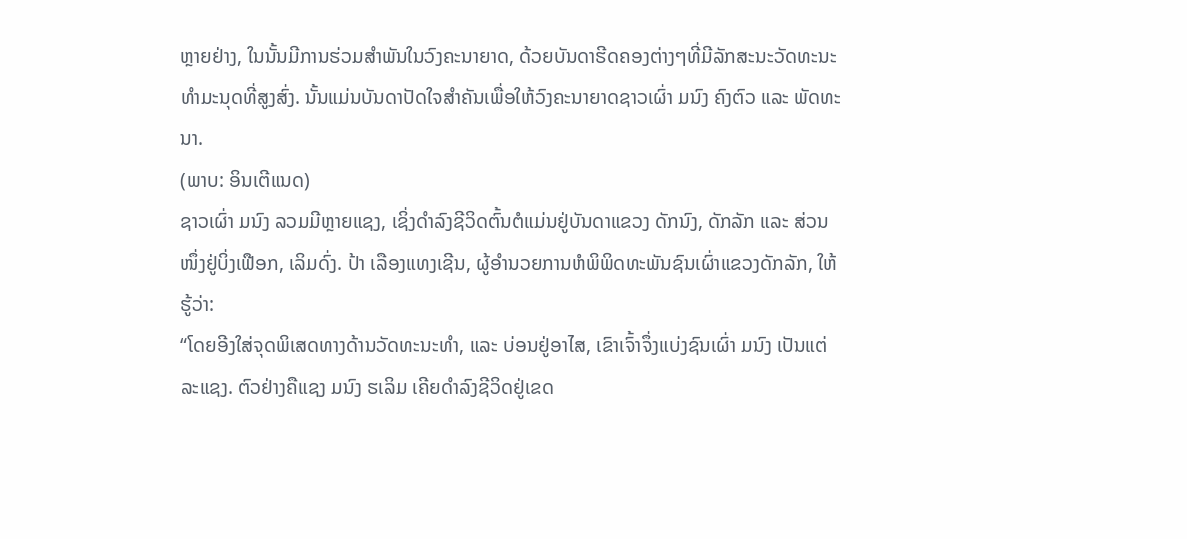ຫຼາຍຢ່າງ, ໃນນັ້ນມີການຮ່ວມສຳພັນໃນວົງຄະນາຍາດ, ດ້ວຍບັນດາຮີດຄອງຕ່າງໆທີ່ມີລັກສະນະວັດທະນະທຳມະນຸດທີ່ສູງສົ່ງ. ນັ້ນແມ່ນບັນດາປັດໃຈສຳຄັນເພື່ອໃຫ້ວົງຄະນາຍາດຊາວເຜົ່າ ມນົງ ຄົງຕົວ ແລະ ພັດທະນາ.
(ພາບ: ອິນເຕີແນດ)
ຊາວເຜົ່າ ມນົງ ລວມມີຫຼາຍແຊງ, ເຊິ່ງດຳລົງຊີວິດຕົ້ນຕໍແມ່ນຢູ່ບັນດາແຂວງ ດັກນົງ, ດັກລັກ ແລະ ສ່ວນໜຶ່ງຢູ່ບິ່ງເຟືອກ, ເລິມດົ່ງ. ປ້າ ເລືອງແທງເຊີນ, ຜູ້ອຳນວຍການຫໍພິພິດທະພັນຊົນເຜົ່າແຂວງດັກລັກ, ໃຫ້ຮູ້ວ່າ:
“ໂດຍອີງໃສ່ຈຸດພິເສດທາງດ້ານວັດທະນະທຳ, ແລະ ບ່ອນຢູ່ອາໄສ, ເຂົາເຈົ້າຈຶ່ງແບ່ງຊົນເຜົ່າ ມນົງ ເປັນແຕ່ລະແຊງ. ຕົວຢ່າງຄືແຊງ ມນົງ ຮເລິມ ເຄີຍດຳລົງຊີວິດຢູ່ເຂດ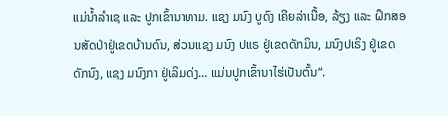ແມ່ນ້ຳລຳເຊ ແລະ ປູກເຂົ້ານາທາມ. ແຊງ ມນົງ ບູດົງ ເຄີຍລ່າເນື້ອ, ລ້ຽງ ແລະ ຝຶກສອນສັດປ່າຢູ່ເຂດບ້ານດົນ, ສ່ວນແຊງ ມນົງ ປແຣ ຢູ່ເຂດດັກມິນ, ມນົງປເຣິງ ຢູ່ເຂດດັກນົງ, ແຊງ ມນົງກາ ຢູ່ເລິມດ່ງ... ແມ່ນປູກເຂົ້ານາໄຮ່ເປັນຕົ້ນ“.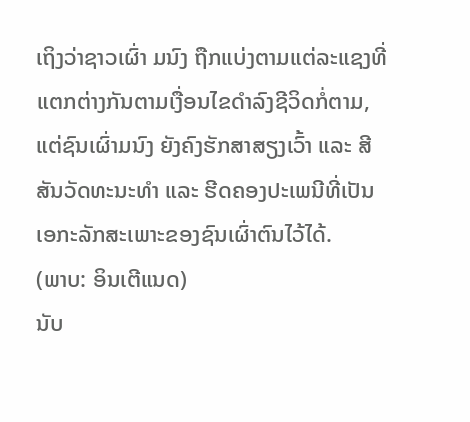ເຖິງວ່າຊາວເຜົ່າ ມນົງ ຖືກແບ່ງຕາມແຕ່ລະແຊງທີ່ແຕກຕ່າງກັນຕາມເງື່ອນໄຂດຳລົງຊີວິດກໍ່ຕາມ, ແຕ່ຊົນເຜົ່າມນົງ ຍັງຄົງຮັກສາສຽງເວົ້າ ແລະ ສີສັນວັດທະນະທຳ ແລະ ຮີດຄອງປະເພນີທີ່ເປັນເອກະລັກສະເພາະຂອງຊົນເຜົ່າຕົນໄວ້ໄດ້.
(ພາບ: ອິນເຕີແນດ)
ນັບ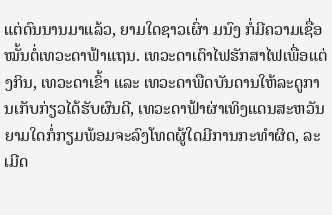ແຕ່ດົນນານມາແລ້ວ, ຍາມໃດຊາວເຜົ່າ ມນົງ ກໍ່ມີຄວາມເຊື່ອໝັ້ນຕໍ່ເທວະດາຟ້າແຖນ. ເທວະດາເຕົາໄຟຮັກສາໄຟເພື່ອແຕ່ງກິນ, ເທວະດາເຂົ້າ ແລະ ເທວະດາພືດບັນດານໃຫ້ລະດູການເກັບກ່ຽວໄດ້ຮັບຜົນດີ, ເທວະດາຟ້າຜ່າເທິງແດນສະຫວັນຍາມໃດກໍ່ກຽມພ້ອມຈະລົງໂທດຜູ້ໃດມີການກະທຳຜິດ, ລະເມີດ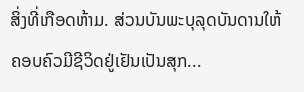ສິ່ງທີ່ເກືອດຫ້າມ. ສ່ວນບັນພະບຸລຸດບັນດານໃຫ້ຄອບຄົວມີຊີວິດຢູ່ເຢັນເປັນສຸກ...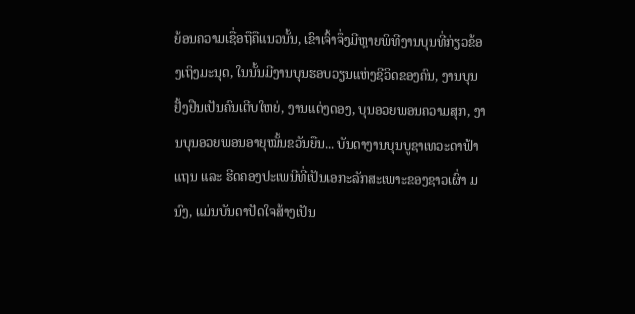ຍ້ອນຄວາມເຊື່ອຖືຄືແນວນັ້ນ, ເຂົາເຈົ້າຈຶ່ງມີຫຼາຍພິທີງານບຸນທີ່ກ່ຽວຂ້ອງເຖິງມະນຸດ, ໃນນັ້ນມີງານບຸນຮອບວຽນແຫ່ງຊີວິດຂອງຄົນ, ງານບຸນຢັ້ງຢືນເປັນຄົນເຕີບໃຫຍ່, ງານແຕ່ງດອງ, ບຸນອວຍພອນຄວາມສຸກ, ງານບຸນອວຍພອນອາຍຸໝັ້ນຂວັນຍືນ... ບັນດາງານບຸນບູຊາເທວະດາຟ້າແຖນ ແລະ ຮີດຄອງປະເພນີທີ່ເປັນເອກະລັກສະເພາະຂອງຊາວເຜົ່າ ມນົງ, ແມ່ນບັນດາປັດໃຈສ້າງເປັນ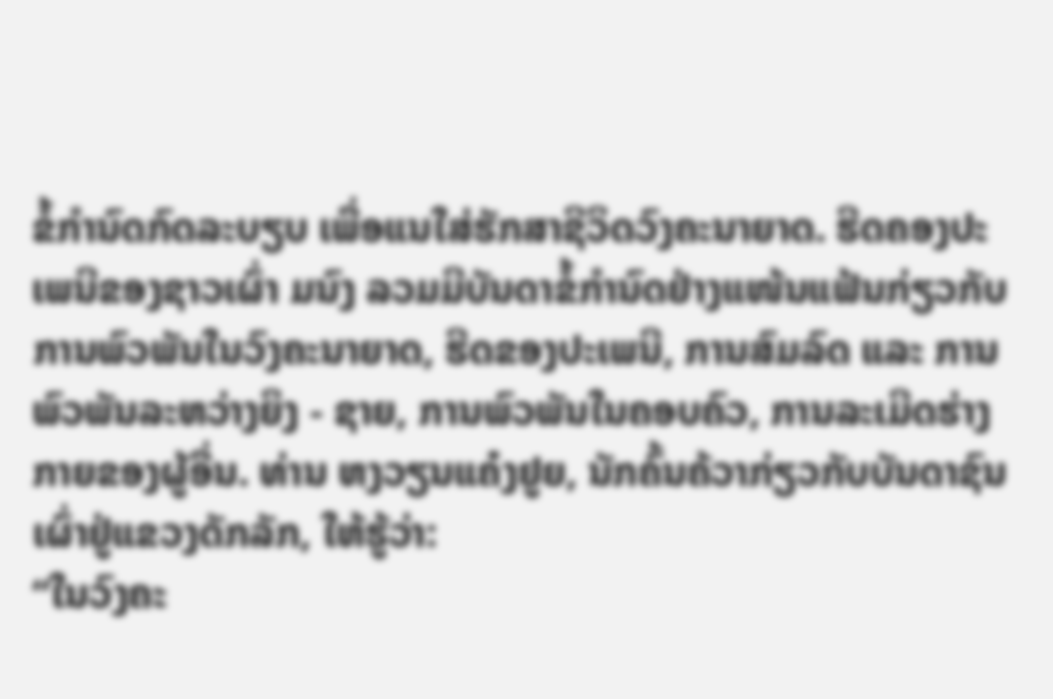ຂໍ້ກຳນົດກົດລະບຽບ ເພື່ອແນໃສ່ຮັກສາຊີວິດວົງຄະນາຍາດ. ຮີດຄອງປະເພນີຂອງຊາວເຜົ່າ ມນົງ ລວມມີບັນດາຂໍ້ກຳນົດຢ່າງແໜ້ນແຟ້ນກ່ຽວກັບການພົວພັນໃນວົງຄະນາຍາດ, ຮີດຂອງປະເພນີ, ການສົມລົດ ແລະ ການພົວພັນລະຫວ່າງຍິງ - ຊາຍ, ການພົວພັນໃນຄອບຄົວ, ການລະເມີດຮ່າງກາຍຂອງຜູ້ອື່ນ. ທ່ານ ຫງວຽນແຄ໋ງຢູຍ, ນັກຄົ້ນຄ້ວາກ່ຽວກັບບັນດາຊົນເຜົ່າຢູ່ແຂວງດັກລັກ, ໃຫ້ຮູ້ວ່າ:
“ໃນວົງຄະ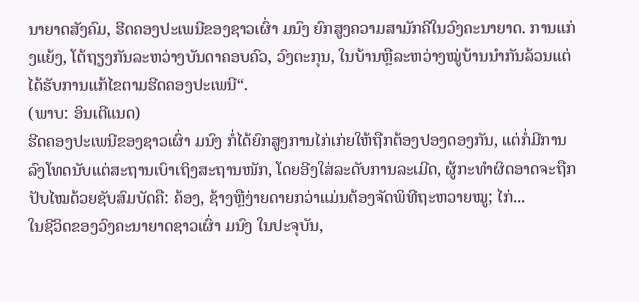ນາຍາດສັງຄົມ, ຮີດຄອງປະເພນີຂອງຊາວເຜົ່າ ມນົງ ຍົກສູງຄວາມສາມັກຄີໃນວົງຄະນາຍາດ. ການແກ່ງແຍ້ງ, ໂຕ້ຖຽງກັນລະຫວ່າງບັນດາຄອບຄົວ, ວົງຕະກຸນ, ໃນບ້ານຫຼືລະຫວ່າງໝູ່ບ້ານນຳກັນລ້ວນແຕ່ໄດ້ຮັບການແກ້ໄຂຕາມຮີດຄອງປະເພນີ“.
(ພາບ: ອິນເຕີແນດ)
ຮີດຄອງປະເພນີຂອງຊາວເຜົ່າ ມນົງ ກໍ່ໄດ້ຍົກສູງການໄກ່ເກ່ຍໃຫ້ຖືກຕ້ອງປອງດອງກັນ, ແຕ່ກໍ່ມີການລົງໂທດນັບແຕ່ສະຖານເບົາເຖິງສະຖານໜັກ, ໂດຍອີງໃສ່ລະດັບການລະເມີດ, ຜູ້ກະທຳຜິດອາດຈະຖືກປັບໄໝດ້ວຍຊັບສົມບັດຄື: ຄ້ອງ, ຊ້າງຫຼືງ່າຍດາຍກວ່າແມ່ນຕ້ອງຈັດພິທີຖະຫວາຍໝູ; ໄກ່...
ໃນຊີວິດຂອງວົງຄະນາຍາດຊາວເຜົ່າ ມນົງ ໃນປະຈຸບັນ,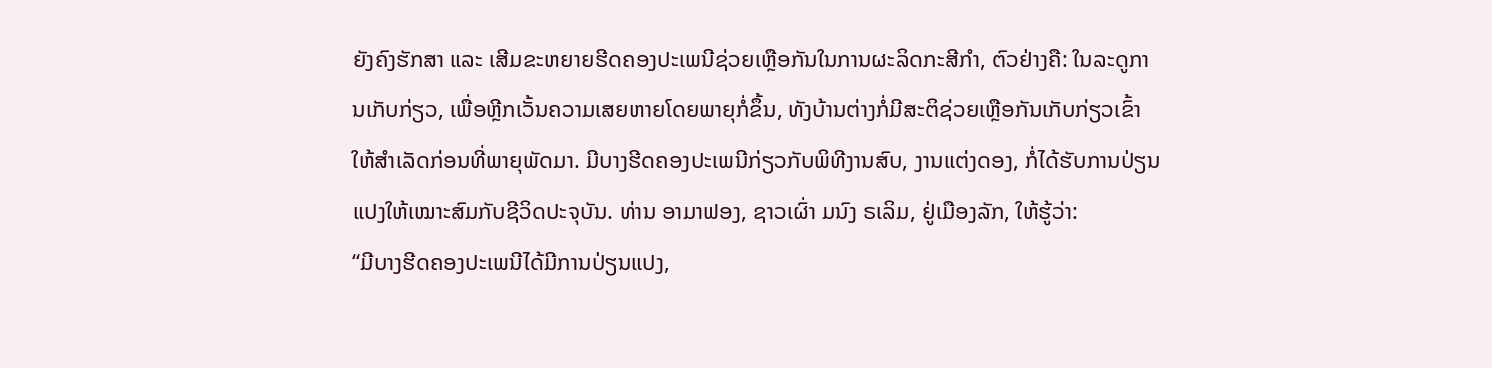ຍັງຄົງຮັກສາ ແລະ ເສີມຂະຫຍາຍຮີດຄອງປະເພນີຊ່ວຍເຫຼືອກັນໃນການຜະລິດກະສີກຳ, ຕົວຢ່າງຄື: ໃນລະດູການເກັບກ່ຽວ, ເພື່ອຫຼີກເວັ້ນຄວາມເສຍຫາຍໂດຍພາຍຸກໍ່ຂຶ້ນ, ທັງບ້ານຕ່າງກໍ່ມີສະຕິຊ່ວຍເຫຼືອກັນເກັບກ່ຽວເຂົ້າໃຫ້ສຳເລັດກ່ອນທີ່ພາຍຸພັດມາ. ມີບາງຮີດຄອງປະເພນີກ່ຽວກັບພິທີງານສົບ, ງານແຕ່ງດອງ, ກໍ່ໄດ້ຮັບການປ່ຽນແປງໃຫ້ເໝາະສົມກັບຊີວິດປະຈຸບັນ. ທ່ານ ອາມາຟອງ, ຊາວເຜົ່າ ມນົງ ຣເລິມ, ຢູ່ເມືອງລັກ, ໃຫ້ຮູ້ວ່າ:
“ມີບາງຮີດຄອງປະເພນີໄດ້ມີການປ່ຽນແປງ,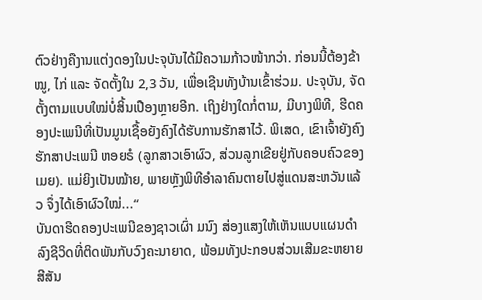ຕົວຢ່າງຄືງານແຕ່ງດອງໃນປະຈຸບັນໄດ້ມີຄວາມກ້າວໜ້າກວ່າ. ກ່ອນນີ້ຕ້ອງຂ້າໝູ, ໄກ່ ແລະ ຈັດຕັ້ງໃນ 2,3 ວັນ, ເພື່ອເຊີນທັງບ້ານເຂົ້າຮ່ວມ. ປະຈຸບັນ, ຈັດຕັ້ງຕາມແບບໃໝ່ບໍ່ສິ້ນເປືອງຫຼາຍອີກ. ເຖິງຢ່າງໃດກໍ່ຕາມ, ມີບາງພິທີ, ຮີດຄອງປະເພນີທີ່ເປັນມູນເຊື້ອຍັງຄົງໄດ້ຮັບການຮັກສາໄວ້. ພິເສດ, ເຂົາເຈົ້າຍັງຄົງຮັກສາປະເພນີ ຫອຍຣໍ (ລູກສາວເອົາຜົວ, ສ່ວນລູກເຂີຍຢູ່ກັບຄອບຄົວຂອງເມຍ). ແມ່ຍິງເປັນໝ້າຍ, ພາຍຫຼັງພິທີອຳລາຄົນຕາຍໄປສູ່ແດນສະຫວັນແລ້ວ ຈຶ່ງໄດ້ເອົາຜົວໃໝ່...“
ບັນດາຮີດຄອງປະເພນີຂອງຊາວເຜົ່າ ມນົງ ສ່ອງແສງໃຫ້ເຫັນແບບແຜນດຳລົງຊີວິດທີ່ຕິດພັນກັບວົງຄະນາຍາດ, ພ້ອມທັງປະກອບສ່ວນເສີມຂະຫຍາຍສີສັນ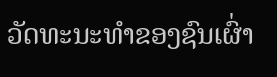ວັດທະນະທຳຂອງຊົນເຜົ່າ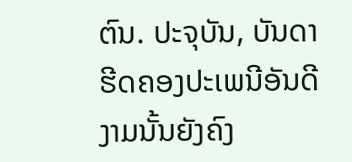ຕົນ. ປະຈຸບັນ, ບັນດາຮີດຄອງປະເພນີອັນດີງາມນັ້ນຍັງຄົງ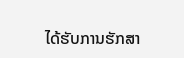ໄດ້ຮັບການຮັກສາ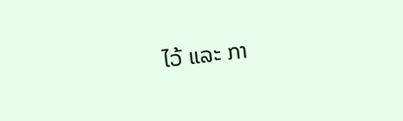ໄວ້ ແລະ ກາ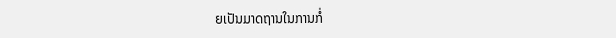ຍເປັນມາດຖານໃນການກໍ່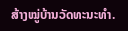ສ້າງໝູ່ບ້ານວັດທະນະທຳ.